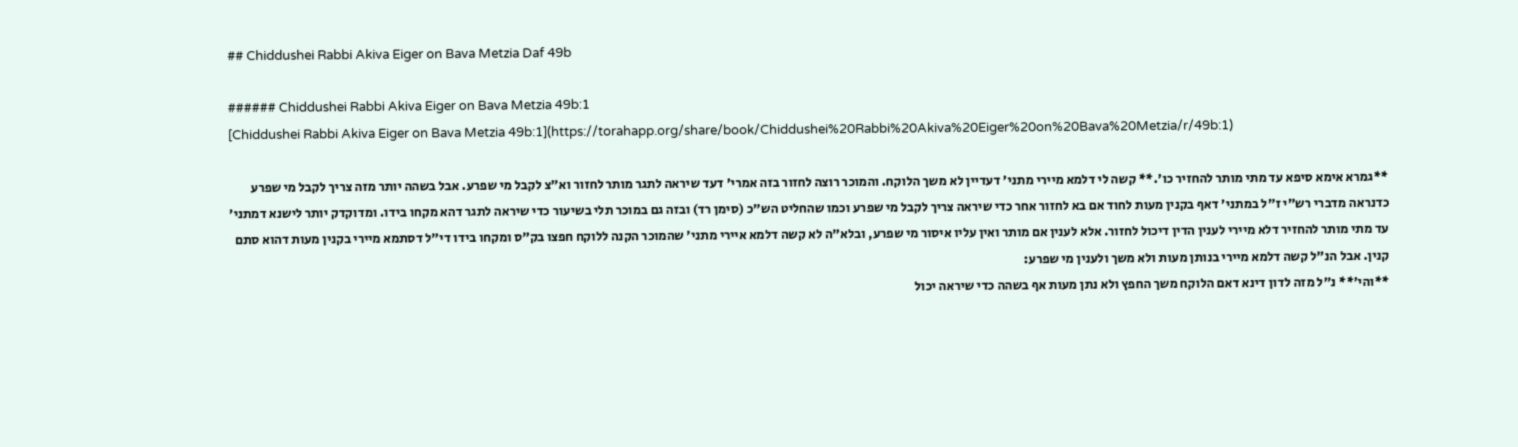## Chiddushei Rabbi Akiva Eiger on Bava Metzia Daf 49b

###### Chiddushei Rabbi Akiva Eiger on Bava Metzia 49b:1
[Chiddushei Rabbi Akiva Eiger on Bava Metzia 49b:1](https://torahapp.org/share/book/Chiddushei%20Rabbi%20Akiva%20Eiger%20on%20Bava%20Metzia/r/49b:1)

**גמרא אימא סיפא עד מתי מותר להחזיר כו'.** קשה לי דלמא מיירי מתני' דעדיין לא משך הלוקח. והמוכר רוצה לחזור בזה אמרי' דעד שיראה לתגר מותר לחזור וא"צ לקבל מי שפרע. אבל בשהה יותר מזה צריך לקבל מי שפרע כדנראה מדברי רש"י ז"ל במתני' דאף בקנין מעות לחוד אם בא לחזור אחר כדי שיראה צריך לקבל מי שפרע וכמו שהחליט הש"כ (סימן רד) ובזה גם במוכר תלי בשיעור כדי שיראה לתגר דהא מקחו בידו. ומדוקדק יותר לישנא דמתני' עד מתי מותר להחזיר דלא מיירי לענין הדין דיכול לחזור. אלא לענין אם מותר ואין עליו איסור מי שפרע, ובלא"ה לא קשה דלמא איירי מתני' שהמוכר הקנה ללוקח חפצו בק"ס ומקחו בידו די"ל דסתמא מיירי בקנין מעות דהוא סתם קנין. אבל הנ"ל קשה דלמא מיירי בנותן מעות ולא משך ולענין מי שפרע:
**והי'** נ"ל מזה לדון דינא דאם הלוקח משך החפץ ולא נתן מעות אף בשהה כדי שיראה יכול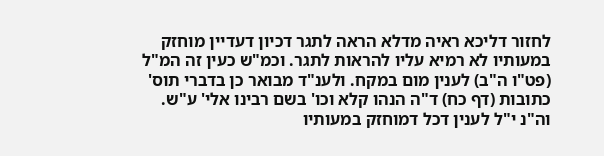לחזור דליכא ראיה מדלא הראה לתגר דכיון דעדיין מוחזק במעותיו לא רמיא עליו להראות לתגר. וכמ"ש כעין זה המ"ל (פט"ו ה"ב) לענין מום במקח. ולענ"ד מבואר כן בדברי תוס' כתובות (דף כח) ד"ה הנהו קלא וכו' בשם רבינו אלי' ע"ש. וה"נ י"ל לענין דכל דמוחזק במעותיו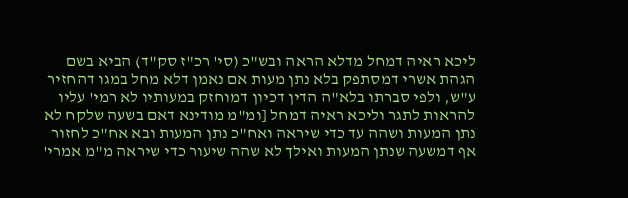ליכא ראיה דמחל מדלא הראה ובש"כ (סי' רכ"ז סק"ד) הביא בשם הגהת אשרי דמסתפק בלא נתן מעות אם נאמן דלא מחל במגו דהחזיר ע"ש, ולפי סברתו בלא"ה הדין דכיון דמוחזק במעותיו לא רמי' עליו להראות לתגר וליכא ראיה דמחל [ומ"מ מודינא דאם בשעה שלקח לא נתן המעות ושהה עד כדי שיראה ואח"כ נתן המעות ובא אח"כ לחזור אף דמשעה שנתן המעות ואילך לא שהה שיעור כדי שיראה מ"מ אמרי'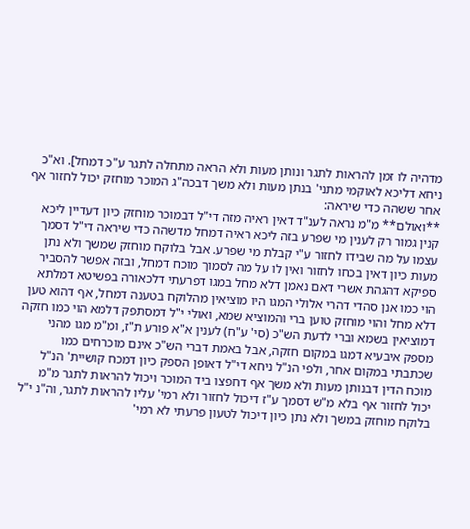מדהיה לו זמן להראות לתגר ונותן מעות ולא הראה מתחלה לתגר ע"כ דמחל]. וא"כ ניחא דליכא לאוקמי מתני' בנתן מעות ולא משך דבכה"ג המוכר מוחזק יכול לחזור אף אחר ששהה כדי שיראה:
**ואולם** מ"מ נראה לענ"ד דאין ראיה מזה די"ל דבמוכר מוחזק כיון דעדיין ליכא קנין גמור רק לענין מי שפרע בזה ליכא ראיה דמחל מדשהה כדי שיראה די"ל דסמך עצמו על מה שבידו לחזור ע"י קבלת מי שפרע. אבל בלוקח מוחזק שמשך ולא נתן מעות כיון דאין בכחו לחזור ואין לו על מה לסמוך מוכח דמחל, ובזה אפשר להסביר ספיקא דהגהת אשרי דאם נאמן דלא מחל במגו דפרעתי דלכאורה בפשיטא דמלתא הוי כמו אנן סהדי דהרי אלולי המגו היו מוציאין מהלוקח בטענה דמחל, אף דהוא טען דלא מחל והוי מוחזק טוען ברי והמוציא שמא, ואולי י"ל דמסתפק דלמא הוי כמו חזקה דמוציאין בשמא וברי לדעת הש"כ (סי' ע"ח) לענין א"א פורע ת"ז, ומ"מ מגו מהני מספק איבעיא דמגו במקום חזקה, אבל באמת דברי הש"כ אינם מוכרחים כמו שכתבתי במקום אחר, ולפי הנ"ל ניחא די"ל דאופן הספק כיון דמכח קושיית' הנ"ל מוכח הדין דבנותן מעות ולא משך אף דחפצו ביד המוכר ויכול להראות לתגר מ"מ יכול לחזור אף בלא מ"ש דסמך ע"ז דיכול לחזור ולא רמי' עליו להראות לתגר, וה"נ י"ל בלוקח מוחזק במשך ולא נתן כיון דיכול לטעון פרעתי לא רמי'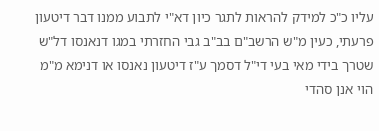עליו כ"כ למידק להראות לתגר כיון דא"י לתבוע ממנו דבר דיטעון פרעתי, כעין מ"ש הרשב"ם בב"ב גבי החזרתי במגו דנאנסו דל"ש שטרך בידי מאי בעי די"ל דסמך ע"ז דיטעון נאנסו או דנימא מ"מ הוי אנן סהדי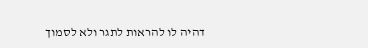דהיה לו להראות לתגר ולא לסמוך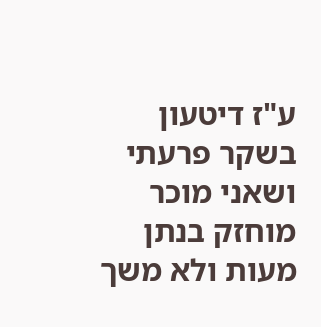ע"ז דיטעון בשקר פרעתי ושאני מוכר מוחזק בנתן מעות ולא משך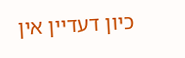כיון דעדיין אין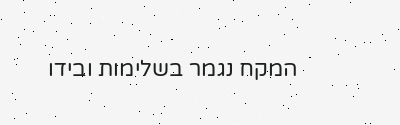המקח נגמר בשלימות ובידו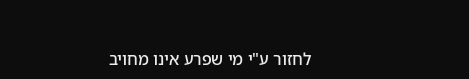לחזור ע"י מי שפרע אינו מחויב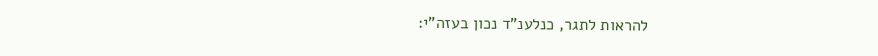להראות לתגר, כנלענ"ד נכון בעזה"י: